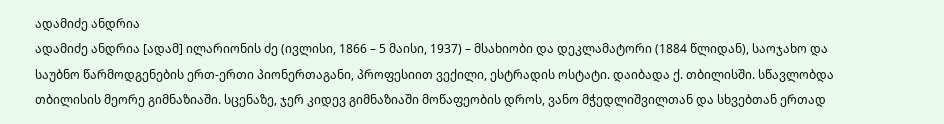ადამიძე ანდრია
ადამიძე ანდრია [ადამ] ილარიონის ძე (ივლისი, 1866 – 5 მაისი, 1937) – მსახიობი და დეკლამატორი (1884 წლიდან), საოჯახო და საუბნო წარმოდგენების ერთ-ერთი პიონერთაგანი, პროფესიით ვექილი, ესტრადის ოსტატი. დაიბადა ქ. თბილისში. სწავლობდა თბილისის მეორე გიმნაზიაში. სცენაზე, ჯერ კიდევ გიმნაზიაში მოწაფეობის დროს, ვანო მჭედლიშვილთან და სხვებთან ერთად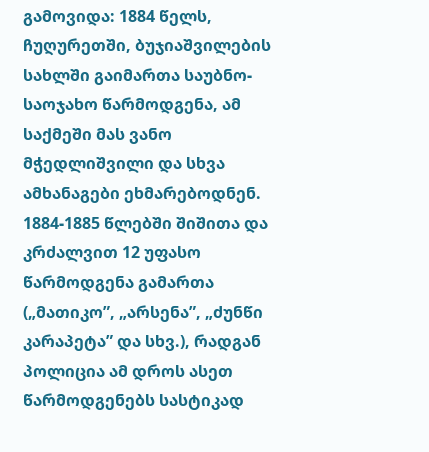გამოვიდა: 1884 წელს, ჩუღურეთში, ბუჯიაშვილების სახლში გაიმართა საუბნო-საოჯახო წარმოდგენა, ამ საქმეში მას ვანო მჭედლიშვილი და სხვა ამხანაგები ეხმარებოდნენ. 1884-1885 წლებში შიშითა და კრძალვით 12 უფასო წარმოდგენა გამართა („მათიკო”, „არსენა”, „ძუნწი კარაპეტა” და სხვ.), რადგან პოლიცია ამ დროს ასეთ წარმოდგენებს სასტიკად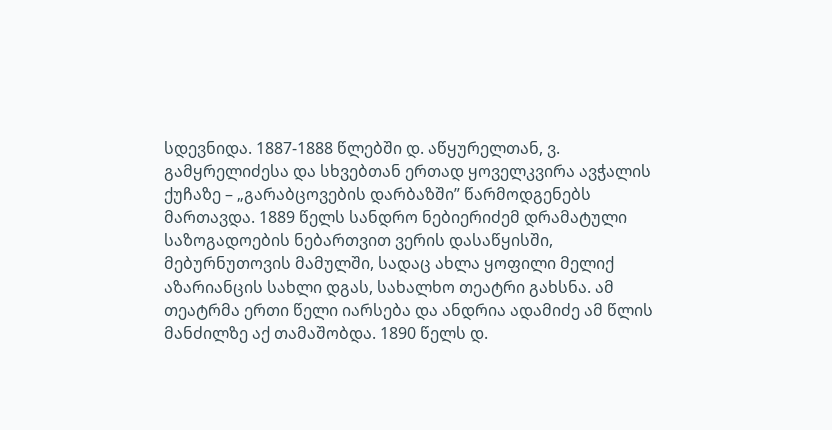სდევნიდა. 1887-1888 წლებში დ. აწყურელთან, ვ. გამყრელიძესა და სხვებთან ერთად ყოველკვირა ავჭალის ქუჩაზე – „გარაბცოვების დარბაზში” წარმოდგენებს მართავდა. 1889 წელს სანდრო ნებიერიძემ დრამატული საზოგადოების ნებართვით ვერის დასაწყისში, მებურნუთოვის მამულში, სადაც ახლა ყოფილი მელიქ აზარიანცის სახლი დგას, სახალხო თეატრი გახსნა. ამ თეატრმა ერთი წელი იარსება და ანდრია ადამიძე ამ წლის მანძილზე აქ თამაშობდა. 1890 წელს დ.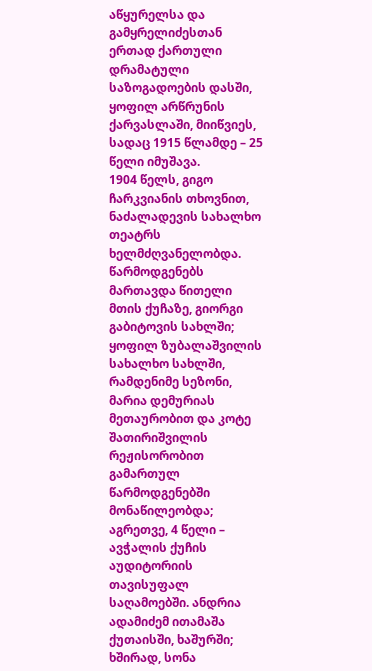აწყურელსა და გამყრელიძესთან ერთად ქართული დრამატული საზოგადოების დასში, ყოფილ არწრუნის ქარვასლაში, მიიწვიეს, სადაც 1915 წლამდე – 25 წელი იმუშავა.
1904 წელს, გიგო ჩარკვიანის თხოვნით, ნაძალადევის სახალხო თეატრს ხელმძღვანელობდა. წარმოდგენებს მართავდა წითელი მთის ქუჩაზე, გიორგი გაბიტოვის სახლში; ყოფილ ზუბალაშვილის სახალხო სახლში, რამდენიმე სეზონი, მარია დემურიას მეთაურობით და კოტე შათირიშვილის რეჟისორობით გამართულ წარმოდგენებში მონაწილეობდა; აგრეთვე, 4 წელი – ავჭალის ქუჩის აუდიტორიის თავისუფალ საღამოებში. ანდრია ადამიძემ ითამაშა ქუთაისში, ხაშურში; ხშირად, სონა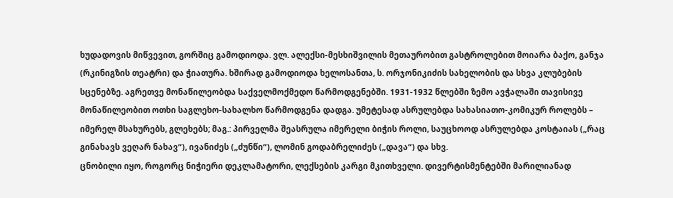ხუდადოვის მიწვევით, გორშიც გამოდიოდა. ვლ. ალექსი-მესხიშვილის მეთაურობით გასტროლებით მოიარა ბაქო, განჯა (რკინიგზის თეატრი) და ჭიათურა. ხშირად გამოდიოდა ხელოსანთა, ს. ორჯონიკიძის სახელობის და სხვა კლუბების სცენებზე. აგრეთვე მონაწილეობდა საქველმოქმედო წარმოდგენებში. 1931-1932 წლებში ზემო ავჭალაში თავისივე მონაწილეობით ოთხი საგლეხო-სახალხო წარმოდგენა დადგა. უმეტესად ასრულებდა სახასიათო-კომიკურ როლებს – იმერელ მსახურებს, გლეხებს; მაგ.: პირველმა შეასრულა იმერელი ბიჭის როლი, საუცხოოდ ასრულებდა კოსტაიას („რაც გინახავს ვეღარ ნახავ“), ივანიძეს („ძუნწი“), ლომინ გოდაბრელიძეს („დავა“) და სხვ.
ცნობილი იყო, როგორც ნიჭიერი დეკლამატორი, ლექსების კარგი მკითხველი. დივერტისმენტებში მარილიანად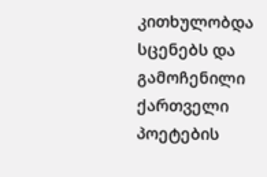კითხულობდა სცენებს და გამოჩენილი ქართველი პოეტების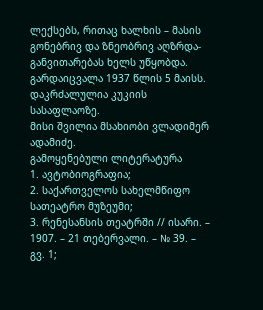ლექსებს, რითაც ხალხის – მასის გონებრივ და ზნეობრივ აღზრდა-განვითარებას ხელს უწყობდა.
გარდაიცვალა 1937 წლის 5 მაისს. დაკრძალულია კუკიის სასაფლაოზე.
მისი შვილია მსახიობი ვლადიმერ ადამიძე.
გამოყენებული ლიტერატურა
1. ავტობიოგრაფია;
2. საქართველოს სახელმწიფო სათეატრო მუზეუმი;
3. რენესანსის თეატრში // ისარი. – 1907. – 21 თებერვალი. – № 39. – გვ. 1;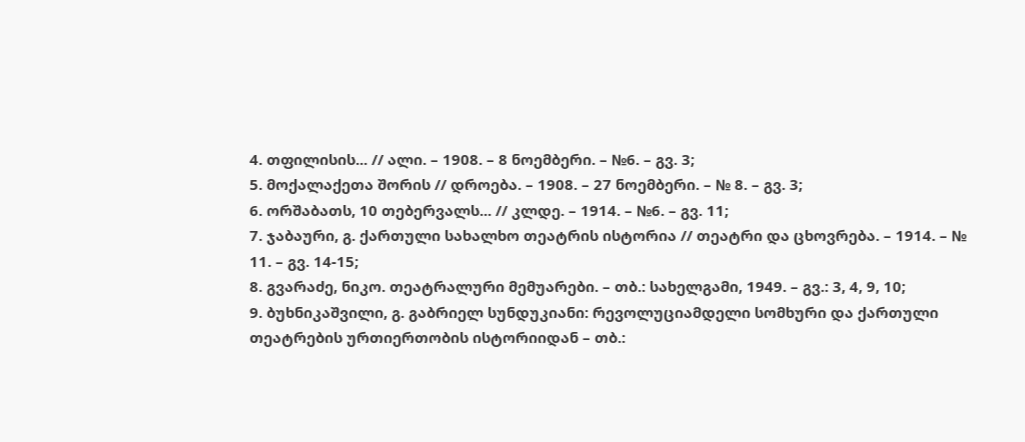4. თფილისის... // ალი. – 1908. – 8 ნოემბერი. – №6. – გვ. 3;
5. მოქალაქეთა შორის // დროება. – 1908. – 27 ნოემბერი. – № 8. – გვ. 3;
6. ორშაბათს, 10 თებერვალს... // კლდე. – 1914. – №6. – გვ. 11;
7. ჯაბაური, გ. ქართული სახალხო თეატრის ისტორია // თეატრი და ცხოვრება. – 1914. – № 11. – გვ. 14-15;
8. გვარაძე, ნიკო. თეატრალური მემუარები. – თბ.: სახელგამი, 1949. – გვ.: 3, 4, 9, 10;
9. ბუხნიკაშვილი, გ. გაბრიელ სუნდუკიანი: რევოლუციამდელი სომხური და ქართული თეატრების ურთიერთობის ისტორიიდან – თბ.: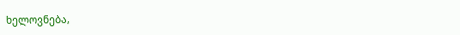ხელოვნება,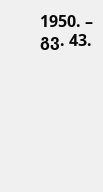1950. – გვ. 43.